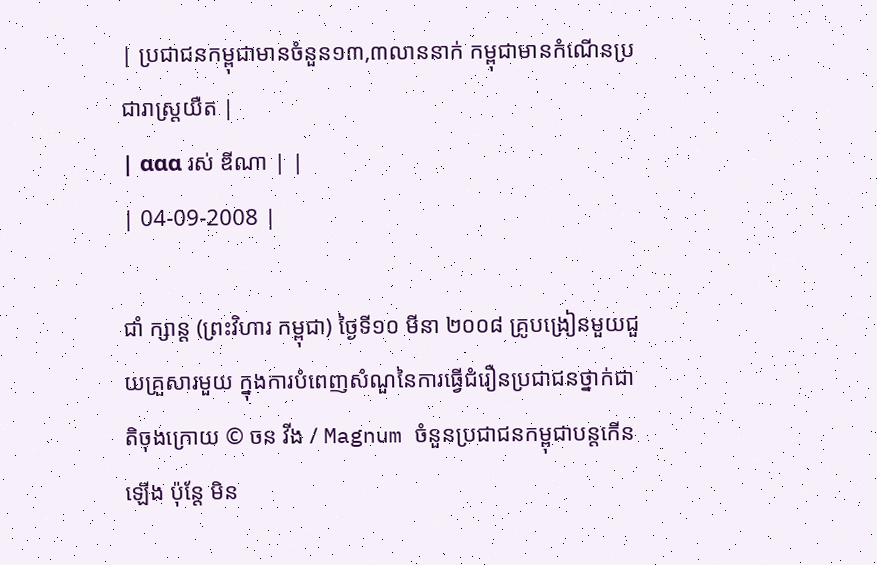| ប្រជាជនកម្ពុជាមានចំនួន១៣,៣លាននាក់ កម្ពុជាមានកំណើនប្រជារាស្រ្តយឺត |
| ααα រស់ ឌីណា | |
| 04-09-2008 |

ជាំ ក្សាន្ត (ព្រះវិហារ កម្ពុជា) ថ្ងៃទី១០ មីនា ២០០៨ គ្រូបង្រៀនមួយជួយគ្រួសារមួយ ក្នុងការបំពេញសំណួនៃការធ្វើជំរឿនប្រជាជនថ្នាក់ជាតិចុងក្រោយ © ចន វីង / Magnum ចំនួនប្រជាជនកម្ពុជាបន្តកើនឡើង ប៉ុន្តែ មិន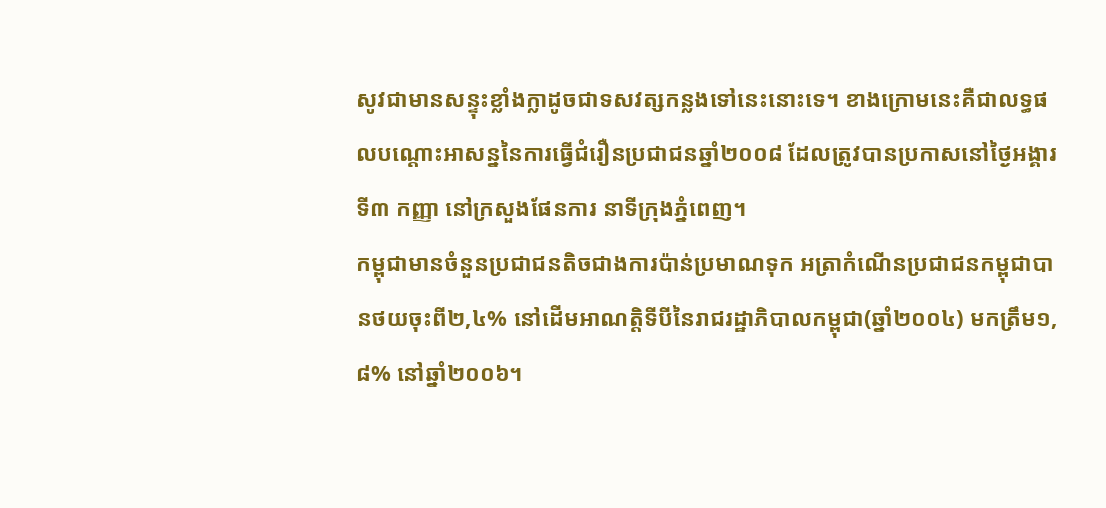សូវជាមានសន្ទុះខ្លាំងក្លាដូចជាទសវត្សកន្លងទៅនេះនោះទេ។ ខាងក្រោមនេះគឺជាលទ្ធផលបណ្តោះអាសន្ននៃការធ្វើជំរឿនប្រជាជនឆ្នាំ២០០៨ ដែលត្រូវបានប្រកាសនៅថ្ងៃអង្គារ ទី៣ កញ្ញា នៅក្រសួងផែនការ នាទីក្រុងភ្នំពេញ។
កម្ពុជាមានចំនួនប្រជាជនតិចជាងការប៉ាន់ប្រមាណទុក អត្រាកំណើនប្រជាជនកម្ពុជាបានថយចុះពី២,៤% នៅដើមអាណត្តិទីបីនៃរាជរដ្ឋាភិបាលកម្ពុជា(ឆ្នាំ២០០៤) មកត្រឹម១,៨% នៅឆ្នាំ២០០៦។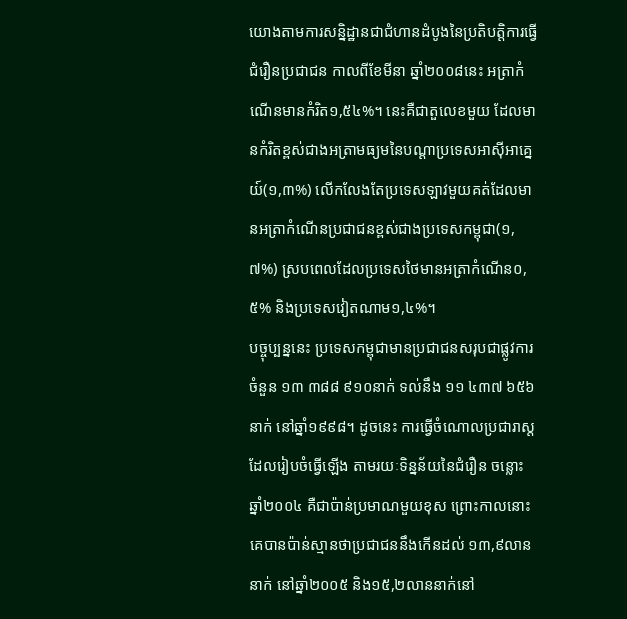យោងតាមការសន្និដ្ឋានជាជំហានដំបូងនៃប្រតិបត្តិការធ្វើជំរឿនប្រជាជន កាលពីខែមីនា ឆ្នាំ២០០៨នេះ អត្រាកំណើនមានកំរិត១,៥៤%។ នេះគឺជាតួលេខមួយ ដែលមានកំរិតខ្ពស់ជាងអត្រាមធ្យមនៃបណ្តាប្រទេសអាស៊ីអាគ្នេយ៍(១,៣%) លើកលែងតែប្រទេសឡាវមួយគត់ដែលមានអត្រាកំណើនប្រជាជនខ្ពស់ជាងប្រទេសកម្ពុជា(១,៧%) ស្របពេលដែលប្រទេសថៃមានអត្រាកំណើន០,៥% និងប្រទេសវៀតណាម១,៤%។
បច្ចុប្បន្ននេះ ប្រទេសកម្ពុជាមានប្រជាជនសរុបជាផ្លូវការចំនួន ១៣ ៣៨៨ ៩១០នាក់ ទល់នឹង ១១ ៤៣៧ ៦៥៦នាក់ នៅឆ្នាំ១៩៩៨។ ដូចនេះ ការធ្វើចំណោលប្រជារាស្ត ដែលរៀបចំធ្វើឡើង តាមរយៈទិន្នន័យនៃជំរឿន ចន្លោះឆ្នាំ២០០៤ គឺជាប៉ាន់ប្រមាណមួយខុស ព្រោះកាលនោះ គេបានប៉ាន់ស្មានថាប្រជាជននឹងកើនដល់ ១៣,៩លាននាក់ នៅឆ្នាំ២០០៥ និង១៥,២លាននាក់នៅ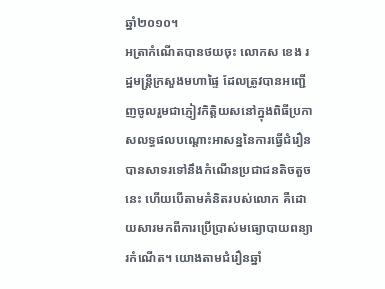ឆ្នាំ២០១០។
អត្រាកំណើតបានថយចុះ លោកស ខេង រដ្ឋមន្ត្រីក្រសួងមហាផ្ទៃ ដែលត្រូវបានអញ្ជើញចូលរួមជាភ្ញៀវកិត្តិយសនៅក្នុងពិធីប្រកាសលទ្ធផលបណ្តោះអាសន្ននៃការធ្វើជំរឿន បានសាទរទៅនឹងកំណើនប្រជាជនតិចតួចនេះ ហើយបើតាមគំនិតរបស់លោក គឺដោយសារមកពីការប្រើប្រាស់មធ្យោបាយពន្យារកំណើត។ យោងតាមជំរឿនឆ្នាំ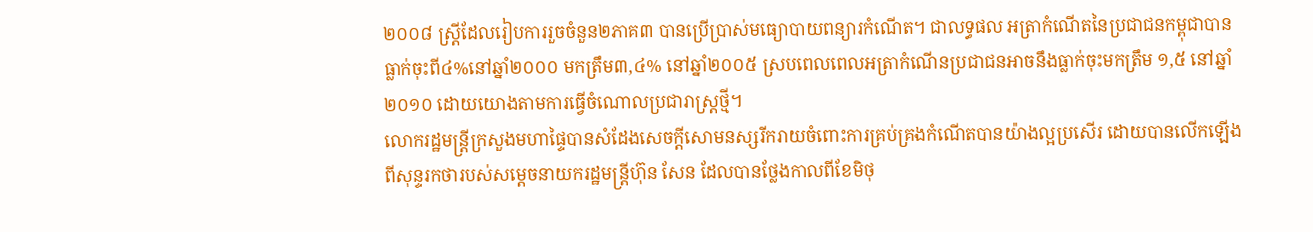២០០៨ ស្រ្តីដែលរៀបការរួចចំនួន២ភាគ៣ បានប្រើប្រាស់មធ្យោបាយពន្យារកំណើត។ ជាលទ្ធផល អត្រាកំណើតនៃប្រជាជនកម្ពុជាបានធ្លាក់ចុះពី៤%នៅឆ្នាំ២០០០ មកត្រឹម៣,៤% នៅឆ្នាំ២០០៥ ស្របពេលពេលអត្រាកំណើនប្រជាជនអាចនឹងធ្លាក់ចុះមកត្រឹម ១,៥ នៅឆ្នាំ២០១០ ដោយយោងតាមការធ្វើចំណោលប្រជារាស្ត្រថ្មី។
លោករដ្ឋមន្ត្រីក្រសួងមហាផ្ទៃបានសំដែងសេចក្តីសោមនស្សរីករាយចំពោះការគ្រប់គ្រងកំណើតបានយ៉ាងល្អប្រសើរ ដោយបានលើកឡើងពីសុន្ទរកថារបស់សម្តេចនាយករដ្ឋមន្ត្រីហ៊ុន សែន ដែលបានថ្លែងកាលពីខែមិថុ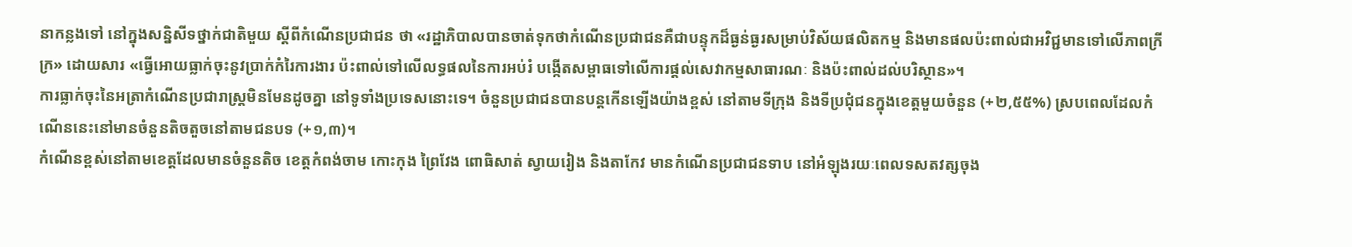នាកន្លងទៅ នៅក្នុងសន្និសីទថ្នាក់ជាតិមួយ ស្តីពីកំណើនប្រជាជន ថា «រដ្ឋាភិបាលបានចាត់ទុកថាកំណើនប្រជាជនគឺជាបន្ទុកដ៏ធ្ងន់ធ្ងរសម្រាប់វិស័យផលិតកម្ម និងមានផលប៉ះពាល់ជាអវិជ្ជមានទៅលើភាពក្រីក្រ» ដោយសារ «ធ្វើអោយធ្លាក់ចុះនូវប្រាក់កំរៃការងារ ប៉ះពាល់ទៅលើលទ្ធផលនៃការអប់រំ បង្កើតសម្ពាធទៅលើការផ្តល់សេវាកម្មសាធារណៈ និងប៉ះពាល់ដល់បរិស្ថាន»។
ការធ្លាក់ចុះនៃអត្រាកំណើនប្រជារាស្រ្តមិនមែនដូចគ្នា នៅទូទាំងប្រទេសនោះទេ។ ចំនួនប្រជាជនបានបន្តកើនឡើងយ៉ាងខ្ពស់ នៅតាមទីក្រុង និងទីប្រជុំជនក្នុងខេត្តមួយចំនួន (+២,៥៥%) ស្របពេលដែលកំណើននេះនៅមានចំនួនតិចតួចនៅតាមជនបទ (+១,៣)។
កំណើនខ្ពស់នៅតាមខេត្តដែលមានចំនួនតិច ខេត្តកំពង់ចាម កោះកុង ព្រៃវែង ពោធិសាត់ ស្វាយរៀង និងតាកែវ មានកំណើនប្រជាជនទាប នៅអំឡុងរយៈពេលទសតវត្សចុង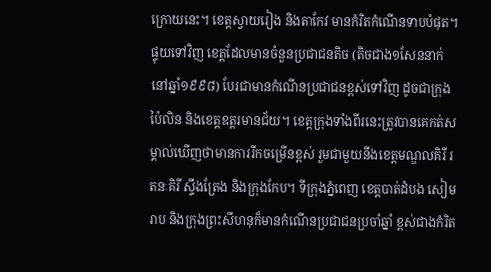ក្រោយនេះ។ ខេត្តស្វាយរៀង និងតាកែវ មានកំរិតកំណើនទាបបំផុត។ ផ្ទុយទៅវិញ ខេត្តដែលមានចំនួនប្រជាជនតិច (តិចជាង១សែននាក់នៅឆ្នាំ១៩៩៨) បែរជាមានកំណើនប្រជាជនខ្ពស់ទៅវិញ ដូចជាក្រុងប៉ៃលិន និងខេត្តឧត្តរមានជ័យ។ ខេត្តក្រុងទាំងពីរនេះត្រូវបានគេកត់សម្គាល់ឃើញថាមានការរីកចម្រើនខ្ពស់ រួមជាមួយនឹងខេត្តមណ្ឌលគិរី រតនៈគិរី ស្ទឹងត្រែង និងក្រុងកែប។ ទីក្រុងភ្នំពេញ ខេត្តបាត់ដំបង សៀមរាប និងក្រុងព្រះសីហនុក៏មានកំណើនប្រជាជនប្រចាំឆ្នាំ ខ្ពស់ជាងកំរិត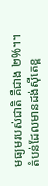មធ្យមរបស់ជាតិ គឺជាង ២%។។
តំបន់ដែលមានដង់ស៊ីតេខ្ព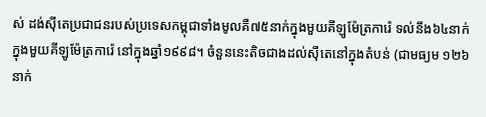ស់ ដង់ស៊ីតេប្រជាជនរបស់ប្រទេសកម្ពុជាទាំងមូលគឺ៧៥នាក់ក្នុងមួយគីឡូម៉ែត្រការ៉េ ទល់នឹង៦៤នាក់ក្នុងមួយគីឡូម៉ែត្រការ៉េ នៅក្នុងឆ្នាំ១៩៩៨។ ចំនួននេះតិចជាងដល់ស៊ីតេនៅក្នុងតំបន់ (ជាមធ្យម ១២៦នាក់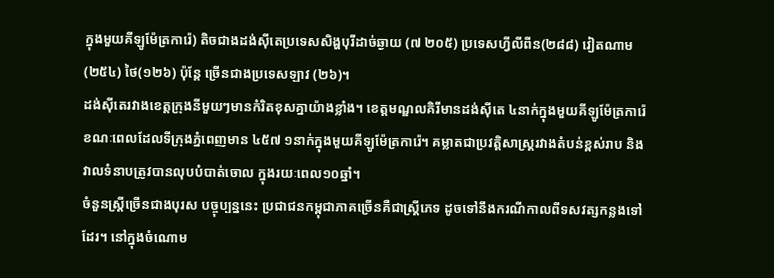ក្នុងមួយគីឡូម៉ែត្រការ៉េ) តិចជាងដង់ស៊ីតេប្រទេសសិង្ហបុរីដាច់ឆ្ងាយ (៧ ២០៥) ប្រទេសហ្វីលីពីន(២៨៨) វៀតណាម(២៥៤) ថៃ(១២៦) ប៉ុន្តែ ច្រើនជាងប្រទេសឡាវ (២៦)។
ដង់ស៊ីតេរវាងខេត្តក្រុងនីមួយៗមានកំរិតខុសគ្នាយ៉ាងខ្លាំង។ ខេត្តមណ្ឌលគិរីមានដង់ស៊ីតេ ៤នាក់ក្នុងមួយគីឡូម៉ែត្រការ៉េ ខណៈពេលដែលទីក្រុងភ្នំពេញមាន ៤៥៧ ១នាក់ក្នុងមួយគីឡូម៉ែត្រការ៉េ។ គម្លាតជាប្រវត្តិសាស្រ្តរវាងតំបន់ខ្ពស់រាប និងវាលទំនាបត្រូវបានលុបបំបាត់ចោល ក្នុងរយៈពេល១០ឆ្នាំ។
ចំនួនស្រ្តីច្រើនជាងបុរស បច្ចុប្បន្ននេះ ប្រជាជនកម្ពុជាភាគច្រើនគឺជាស្រ្តីភេទ ដូចទៅនឹងករណីកាលពីទសវត្សកន្លងទៅដែរ។ នៅក្នុងចំណោម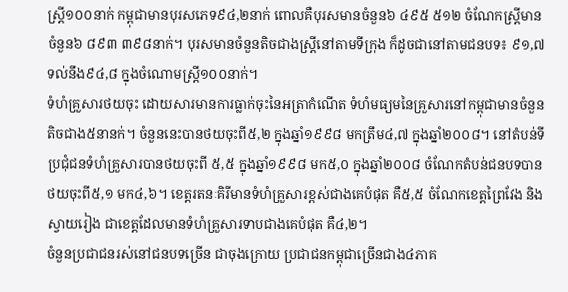ស្រ្តី១០០នាក់ កម្ពុជាមានបុរសភេទ៩៤,២នាក់ ពោលគឺបុរសមានចំនួន៦ ៤៩៥ ៥១២ ចំណែកស្រ្តីមានចំនួន៦ ៨៩៣ ៣៩៨នាក់។ បុរសមានចំនួនតិចជាងស្រ្តីនៅតាមទីក្រុង ក៏ដូចជានៅតាមជនបទ៖ ៩១,៧ ទល់នឹង៩៤,៨ ក្នុងចំណោមស្រ្តី១០០នាក់។
ទំហំគ្រួសារថយចុះ ដោយសារមានការធ្លាក់ចុះនៃអត្រាកំណើត ទំហំមធ្យមនៃគ្រួសារនៅកម្ពុជាមានចំនួនតិចជាង៥នានក់។ ចំនួននេះបានថយចុះពី៥,២ ក្នុងឆ្នាំ១៩៩៨ មកត្រឹម៤,៧ ក្នុងឆ្នាំ២០០៨។ នៅតំបន់ទីប្រជុំជនទំហំគ្រួសារបានថយចុះពី ៥,៥ ក្នុងឆ្នាំ១៩៩៨ មក៥,០ ក្នុងឆ្នាំ២០០៨ ចំណែកតំបន់ជនបទបានថយចុះពី៥,១ មក៤,៦។ ខេត្តរតនៈគិរីមានទំហំគ្រួសារខ្ពស់ជាងគេបំផុត គឺ៥,៥ ចំណែកខេត្តព្រៃវែង និងស្វាយរៀង ជាខេត្តដែលមានទំហំគ្រួសារទាបជាងគេបំផុត គឺ៤,២។
ចំនួនប្រជាជនរស់នៅជនបទច្រើន ជាចុងក្រោយ ប្រជាជនកម្ពុជាច្រើនជាង៤ភាគ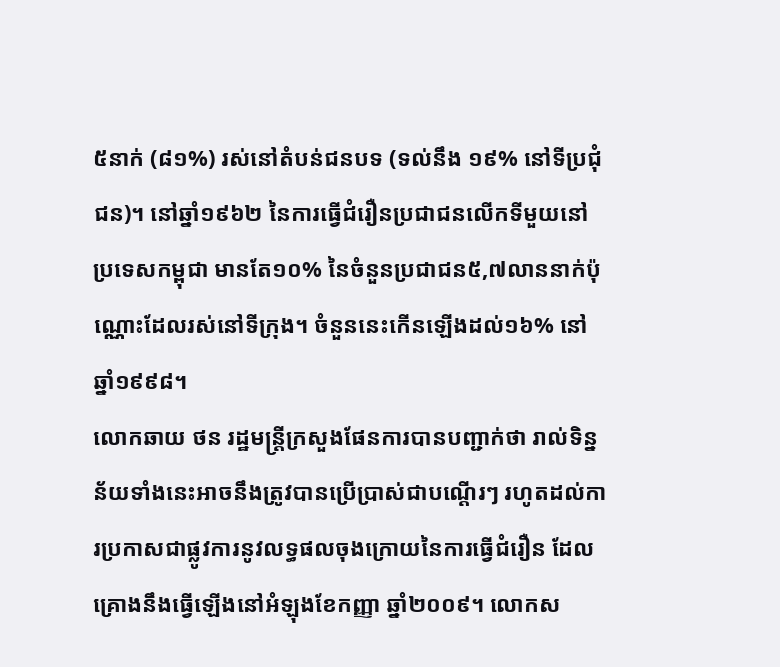៥នាក់ (៨១%) រស់នៅតំបន់ជនបទ (ទល់នឹង ១៩% នៅទីប្រជុំជន)។ នៅឆ្នាំ១៩៦២ នៃការធ្វើជំរឿនប្រជាជនលើកទីមួយនៅប្រទេសកម្ពុជា មានតែ១០% នៃចំនួនប្រជាជន៥,៧លាននាក់ប៉ុណ្ណោះដែលរស់នៅទីក្រុង។ ចំនួននេះកើនឡើងដល់១៦% នៅឆ្នាំ១៩៩៨។
លោកឆាយ ថន រដ្ឋមន្ត្រីក្រសួងផែនការបានបញ្ជាក់ថា រាល់ទិន្នន័យទាំងនេះអាចនឹងត្រូវបានប្រើប្រាស់ជាបណ្តើរៗ រហូតដល់ការប្រកាសជាផ្លូវការនូវលទ្ធផលចុងក្រោយនៃការធ្វើជំរឿន ដែលគ្រោងនឹងធ្វើឡើងនៅអំឡុងខែកញ្ញា ឆ្នាំ២០០៩។ លោកស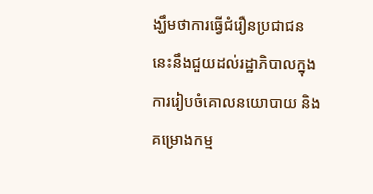ង្ឃឹមថាការធ្វើជំរឿនប្រជាជននេះនឹងជួយដល់រដ្ឋាភិបាលក្នុងការរៀបចំគោលនយោបាយ និងគម្រោងកម្ម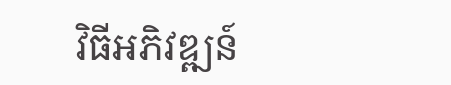វិធីអភិវឌ្ឍន៍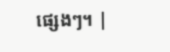ផ្សេងៗ។ |